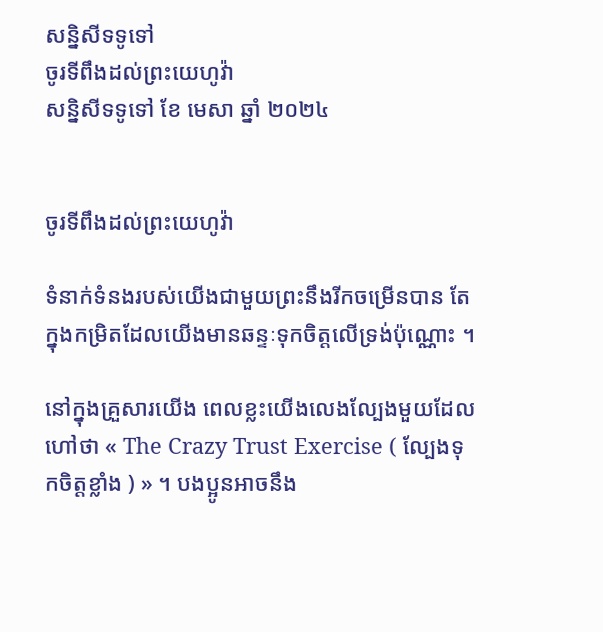សន្និសីទទូទៅ
ចូរទីពឹងដល់ព្រះយេហូវ៉ា
សន្និសីទទូទៅ ខែ មេសា ឆ្នាំ ២០២៤


ចូរទីពឹងដល់ព្រះយេហូវ៉ា

ទំនាក់ទំនងរបស់យើងជាមួយព្រះនឹងរីកចម្រើនបាន តែក្នុងកម្រិតដែលយើងមានឆន្ទៈទុកចិត្តលើទ្រង់ប៉ុណ្ណោះ ។

នៅក្នុងគ្រួសារយើង ពេលខ្លះយើងលេងល្បែងមួយដែលហៅថា « The Crazy Trust Exercise ( ល្បែងទុកចិត្តខ្លាំង ) » ។ បងប្អូនអាចនឹង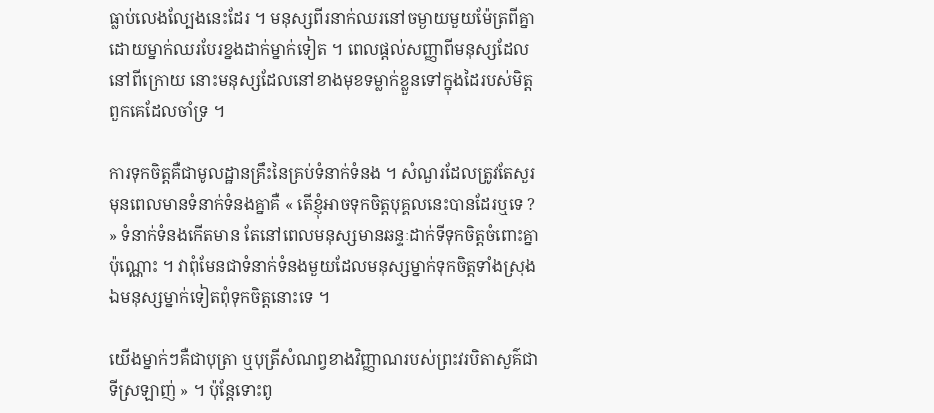ធ្លាប់លេងល្បែងនេះដែរ ។ មនុស្សពីរនាក់ឈរនៅចម្ងាយមួយម៉ែត្រពីគ្នា ដោយម្នាក់ឈរបែរខ្នងដាក់ម្នាក់ទៀត ។ ពេលផ្ដល់សញ្ញាពីមនុស្សដែលនៅពីក្រោយ នោះមនុស្សដែលនៅខាងមុខទម្លាក់ខ្លួនទៅក្នុងដៃរបស់មិត្តពួកគេដែលចាំទ្រ ។

ការទុកចិត្តគឺជាមូលដ្ឋានគ្រឹះនៃគ្រប់ទំនាក់ទំនង ។ សំណួរដែលត្រូវតែសួរមុនពេលមានទំនាក់ទំនងគ្នាគឺ « តើខ្ញុំអាចទុកចិត្តបុគ្គលនេះបានដែរឬទេ ? » ទំនាក់ទំនងកើតមាន តែនៅពេលមនុស្សមានឆន្ទៈដាក់ទីទុកចិត្តចំពោះគ្នាប៉ុណ្ណោះ ។ វាពុំមែនជាទំនាក់ទំនងមួយដែលមនុស្សម្នាក់ទុកចិត្តទាំងស្រុង ឯមនុស្សម្នាក់ទៀតពុំទុកចិត្តនោះទេ ។

យើងម្នាក់ៗគឺជាបុត្រា ឬបុត្រីសំណព្វខាងវិញ្ញាណរបស់ព្រះវរបិតាសួគ៌ជាទីស្រឡាញ់ » ។ ប៉ុន្ដែទោះពូ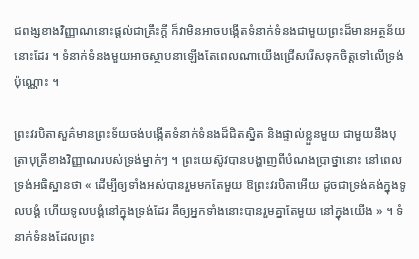ជពង្សខាងវិញ្ញាណនោះផ្ដល់ជាគ្រឹះក្ដី ក៏វាមិនអាចបង្កើតទំនាក់ទំនងជាមួយព្រះដ៏មានអត្ថន័យនោះដែរ ។ ទំនាក់ទំនងមួយអាចស្ថាបនាឡើងតែពេលណាយើងជ្រើសរើសទុកចិត្តទៅលើទ្រង់ប៉ុណ្ណោះ ។

ព្រះវរបិតាសួគ៌មានព្រះទ័យចង់បង្កើតទំនាក់ទំនងដ៏ជិតស្និត និងផ្ទាល់ខ្លួនមួយ ជាមួយនឹងបុត្រាបុត្រីខាងវិញ្ញាណរបស់ទ្រង់ម្នាក់ៗ ។ ព្រះយេស៊ូវបានបង្ហាញពីបំណងប្រាថ្នានោះ នៅពេលទ្រង់អធិស្ឋានថា « ដើម្បីឲ្យទាំងអស់បានរួមមកតែមួយ ឱព្រះវរបិតាអើយ ដូចជាទ្រង់គង់ក្នុងទូលបង្គំ ហើយទូលបង្គំនៅក្នុងទ្រង់ដែរ គឺឲ្យអ្នកទាំងនោះបានរួមគ្នាតែមួយ នៅក្នុងយើង » ។ ទំនាក់ទំនងដែលព្រះ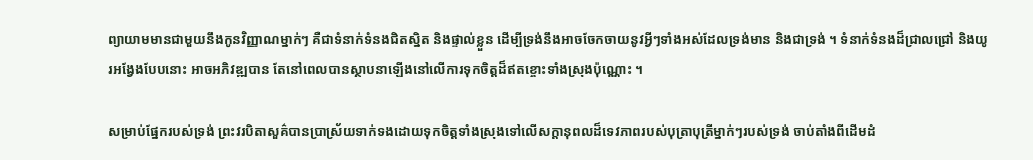ព្យាយាមមានជាមួយនឹងកូនវិញ្ញាណម្នាក់ៗ គឺជាទំនាក់ទំនងជិតស្និត និងផ្ទាល់ខ្លួន ដើម្បីទ្រង់នឹងអាចចែកចាយនូវអ្វីៗទាំងអស់ដែលទ្រង់មាន និងជាទ្រង់ ។ ទំនាក់ទំនងដ៏ជ្រាលជ្រៅ និងយូរអង្វែងបែបនោះ អាចអភិវឌ្ឍបាន តែនៅពេលបានស្ថាបនាឡើងនៅលើការទុកចិត្តដ៏ឥតខ្ចោះទាំងស្រុងប៉ុណ្ណោះ ។

សម្រាប់ផ្នែករបស់ទ្រង់ ព្រះវរបិតាសួគ៌បានប្រាស្រ័យទាក់ទងដោយទុកចិត្តទាំងស្រុងទៅលើសក្តានុពលដ៏ទេវភាពរបស់បុត្រាបុត្រីម្នាក់ៗរបស់ទ្រង់ ចាប់តាំងពីដើមដំ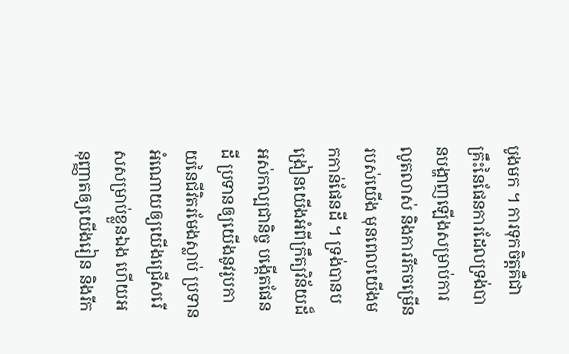បូងមក ។ ការទុកចិត្តគឺជាគ្រឹះនៃផែនការដែលទ្រង់បានបង្ហាញឡើងសម្រាប់ការលូតលាស់ និងការរីកចម្រើនរបស់យើង មុនពេលយើងមកកាន់ផែនដី ។ ទ្រង់បានបង្រៀនយើងអំពីក្រឹត្យវិន័យដ៏អស់កល្បជានិច្ច បង្កើតផែនដី ប្រទានឲ្យយើងនូវរូបកាយនៃជីវិតរមែងស្លាប់ ប្រទានអំណោយឲ្យយើងជ្រើសរើសសម្រាប់ខ្លួនឯង ហើយអនុញ្ញាតឲ្យយើងរៀន និងរីក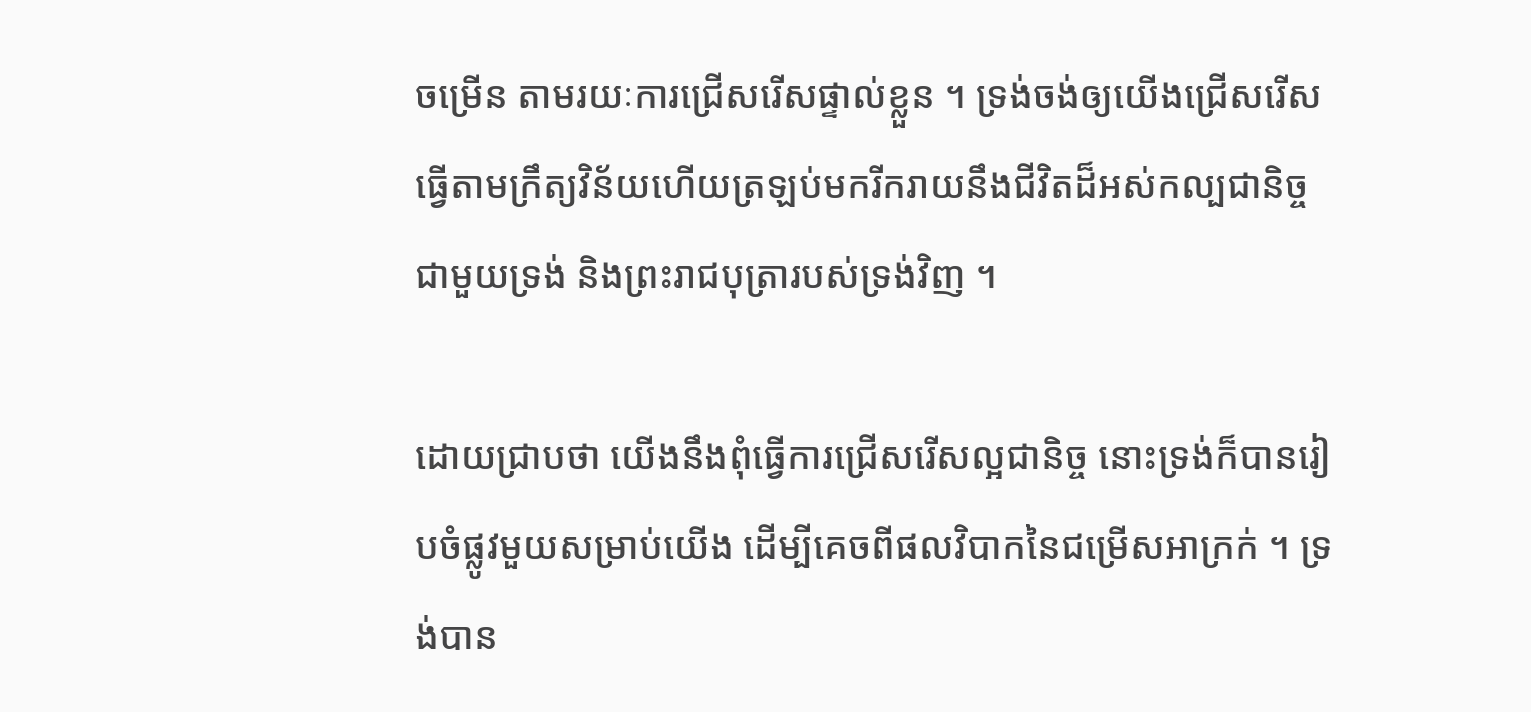ចម្រើន តាមរយៈការជ្រើសរើសផ្ទាល់ខ្លួន ។ ទ្រង់ចង់ឲ្យយើងជ្រើសរើសធ្វើតាមក្រឹត្យវិន័យហើយត្រឡប់មករីករាយនឹងជីវិតដ៏អស់កល្បជានិច្ចជាមួយទ្រង់ និងព្រះរាជបុត្រារបស់ទ្រង់វិញ ។

ដោយជ្រាបថា យើងនឹងពុំធ្វើការជ្រើសរើសល្អជានិច្ច នោះទ្រង់ក៏បានរៀបចំផ្លូវមួយសម្រាប់យើង ដើម្បីគេចពីផលវិបាកនៃជម្រើសអាក្រក់ ។ ទ្រង់បាន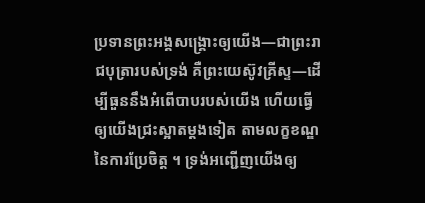ប្រទានព្រះអង្គសង្រ្គោះឲ្យយើង—ជាព្រះរាជបុត្រារបស់ទ្រង់ គឺព្រះយេស៊ូវគ្រីស្ទ—ដើម្បីធួននឹងអំពើបាបរបស់យើង ហើយធ្វើឲ្យយើងជ្រះស្អាតម្តងទៀត តាមលក្ខខណ្ឌនៃការប្រែចិត្ត ។ ទ្រង់អញ្ជើញយើងឲ្យ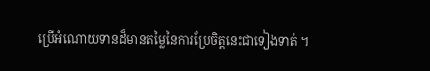ប្រើអំណោយទានដ៏មានតម្លៃនៃការប្រែចិត្តនេះជាទៀងទាត់ ។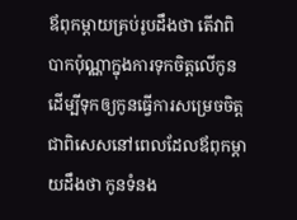ឪពុកម្តាយគ្រប់រូបដឹងថា តើវាពិបាកប៉ុណ្ណាក្នុងការទុកចិត្តលើកូន ដើម្បីទុកឲ្យកូនធ្វើការសម្រេចចិត្ត ជាពិសេសនៅពេលដែលឪពុកម្ដាយដឹងថា កូនទំនង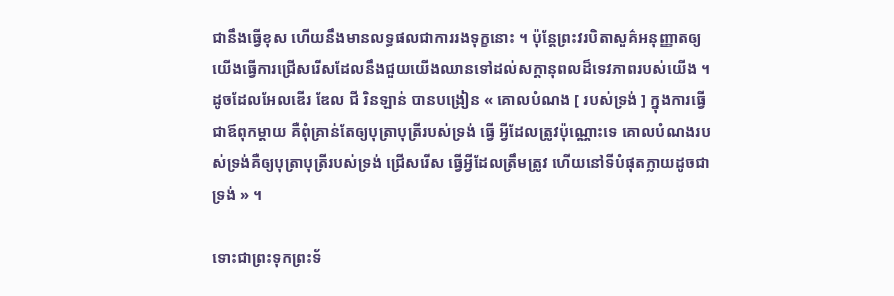ជានឹងធ្វើខុស ហើយនឹងមានលទ្ធផលជាការរងទុក្ខនោះ ។ ប៉ុន្តែព្រះវរបិតាសួគ៌អនុញ្ញាតឲ្យយើងធ្វើការជ្រើសរើសដែលនឹងជួយយើងឈានទៅដល់សក្ដានុពលដ៏ទេវភាពរបស់យើង ។ ដូចដែលអែលឌើរ ឌែល ជី រិនឡាន់ បានបង្រៀន « គោលបំណង [ របស់ទ្រង់ ] ក្នុងការធ្វើជាឪពុកម្តាយ គឺពុំគ្រាន់តែឲ្យបុត្រាបុត្រីរបស់ទ្រង់ ធ្វើ អ្វីដែលត្រូវប៉ុណ្ណោះទេ គោលបំណងរបស់ទ្រង់គឺឲ្យបុត្រាបុត្រីរបស់ទ្រង់ ជ្រើសរើស ធ្វើអ្វីដែលត្រឹមត្រូវ ហើយនៅទីបំផុតក្លាយដូចជាទ្រង់ » ។

ទោះជាព្រះទុកព្រះទ័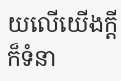យលើយើងក្ដី ក៏ទំនា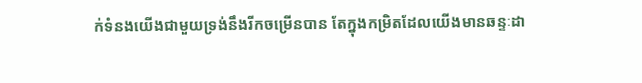ក់ទំនងយើងជាមួយទ្រង់នឹងរីកចម្រើនបាន តែក្នុងកម្រិតដែលយើងមានឆន្ទៈដា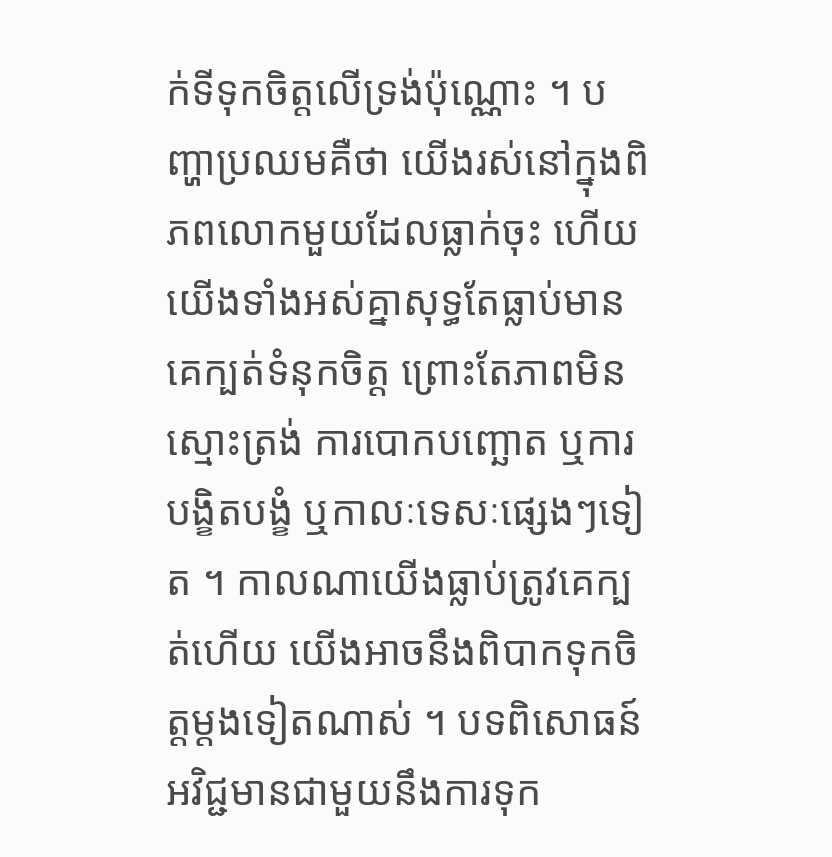ក់ទីទុកចិត្តលើទ្រង់ប៉ុណ្ណោះ ។ បញ្ហាប្រឈមគឺថា យើងរស់នៅក្នុងពិភពលោកមួយដែលធ្លាក់ចុះ ហើយយើងទាំងអស់គ្នាសុទ្ធតែធ្លាប់មានគេក្បត់ទំនុកចិត្ត ព្រោះតែភាពមិនស្មោះត្រង់ ការបោកបញ្ឆោត ឬការបង្ខិតបង្ខំ ឬកាលៈទេសៈផ្សេងៗទៀត ។ កាលណាយើងធ្លាប់ត្រូវគេក្បត់ហើយ យើងអាចនឹងពិបាកទុកចិត្តម្តងទៀតណាស់ ។ បទពិសោធន៍អវិជ្ជមានជាមួយនឹងការទុក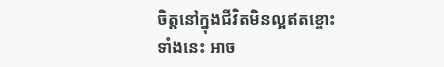ចិត្តនៅក្នុងជីវិតមិនល្អឥតខ្ចោះទាំងនេះ អាច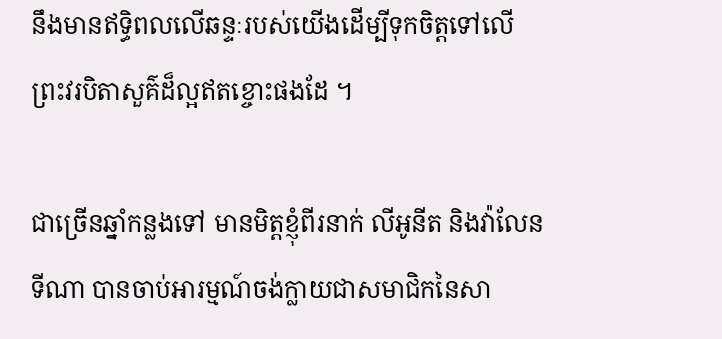នឹងមានឥទ្ធិពលលើឆន្ទៈរបស់យើងដើម្បីទុកចិត្តទៅលើព្រះវរបិតាសួគ៌ដ៏ល្អឥតខ្ចោះផងដែ ។

ជាច្រើនឆ្នាំកន្លងទៅ មានមិត្តខ្ញុំពីរនាក់ លីអូនីត និងវ៉ាលែនទីណា បានចាប់អារម្មណ៍ចង់ក្លាយជាសមាជិកនៃសា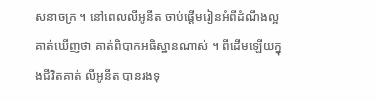សនាចក្រ ។ នៅពេលលីអូនីត ចាប់ផ្ដើមរៀនអំពីដំណឹងល្អ គាត់ឃើញថា គាត់ពិបាកអធិស្ឋានណាស់ ។ ពីដើមឡើយក្នុងជីវិតគាត់ លីអូនីត បានរងទុ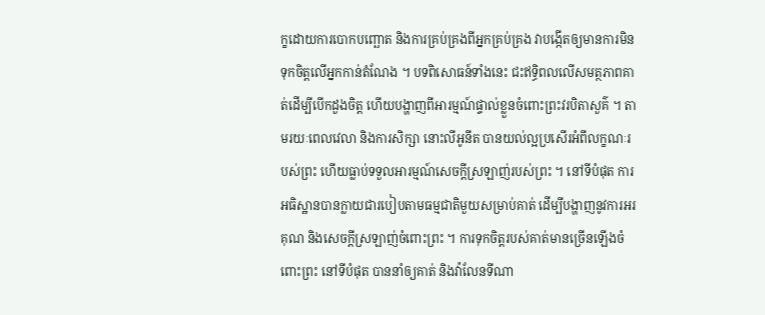ក្ខដោយការបោកបញ្ឆោត និងការគ្រប់គ្រងពីអ្នកគ្រប់គ្រង វាបង្កើតឲ្យមានការមិនទុកចិត្តលើអ្នកកាន់តំណែង ។ បទពិសោធន៍ទាំងនេះ ជះឥទ្ធិពលលើសមត្ថភាពគាត់ដើម្បីបើកដួងចិត្ត ហើយបង្ហាញពីអារម្មណ៍ផ្ទាល់ខ្លួនចំពោះព្រះវរបិតាសួគ៌ ។ តាមរយៈពេលវេលា និងការសិក្សា នោះលីអូនីត បានយល់ល្អប្រសើរអំពីលក្ខណៈរបស់ព្រះ ហើយធ្លាប់ទទួលអារម្មណ៍សេចក្ដីស្រឡាញ់របស់ព្រះ ។ នៅទីបំផុត ការអធិស្ឋានបានក្លាយជារបៀបតាមធម្មជាតិមួយសម្រាប់គាត់ ដើម្បីបង្ហាញនូវការអរគុណ និងសេចក្ដីស្រឡាញ់ចំពោះព្រះ ។ ការទុកចិត្តរបស់គាត់មានច្រើនឡើងចំពោះព្រះ នៅទីបំផុត បាននាំឲ្យគាត់ និងវ៉ាលែនទីណា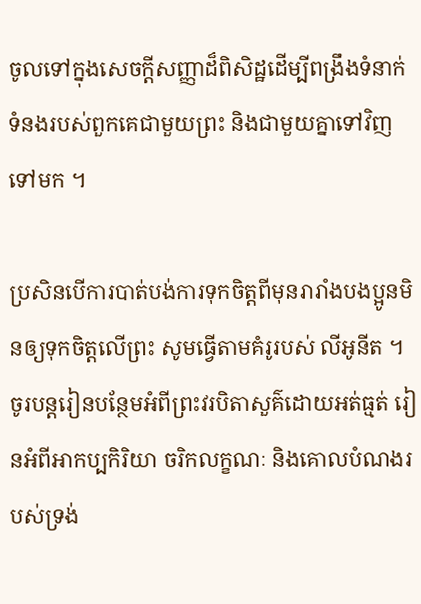ចូលទៅក្នុងសេចក្ដីសញ្ញាដ៏ពិសិដ្ឋដើម្បីពង្រឹងទំនាក់ទំនងរបស់ពួកគេជាមួយព្រះ និងជាមួយគ្នាទៅវិញទៅមក ។

ប្រសិនបើការបាត់បង់ការទុកចិត្តពីមុនរារាំងបងប្អូនមិនឲ្យទុកចិត្តលើព្រះ សូមធ្វើតាមគំរូរបស់ លីអូនីត ។ ចូរបន្ដរៀនបន្ថែមអំពីព្រះវរបិតាសួគ៌ដោយអត់ធ្មត់ រៀនអំពីអាកប្បកិរិយា ចរិកលក្ខណៈ និងគោលបំណងរបស់ទ្រង់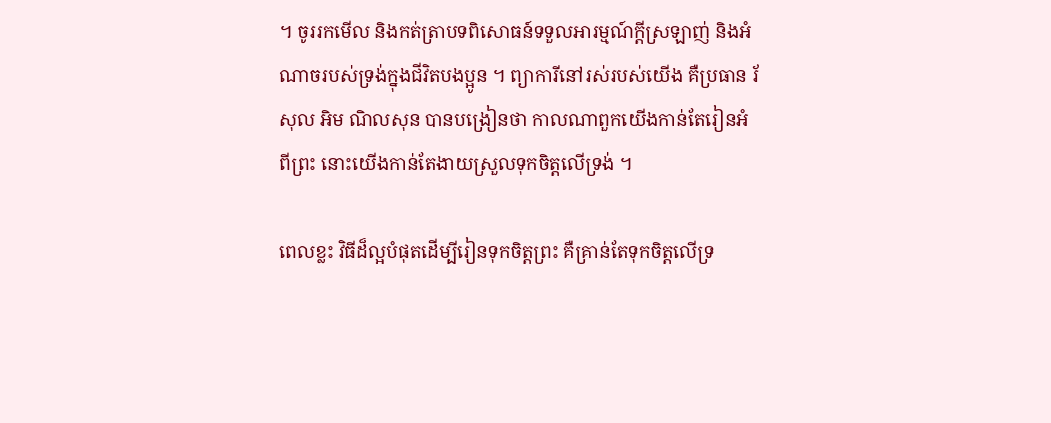។ ចូររកមើល និងកត់ត្រាបទពិសោធន៍ទទួលអារម្មណ៍ក្ដីស្រឡាញ់ និងអំណាចរបស់ទ្រង់ក្នុងជីវិតបងប្អូន ។ ព្យាការីនៅរស់របស់យើង គឺប្រធាន រ័សុល អិម ណិលសុន បានបង្រៀនថា កាលណាពួកយើងកាន់តែរៀនអំពីព្រះ នោះយើងកាន់តែងាយស្រួលទុកចិត្តលើទ្រង់ ។

ពេលខ្លះ វិធីដ៏ល្អបំផុតដើម្បីរៀនទុកចិត្តព្រះ គឺគ្រាន់តែទុកចិត្តលើទ្រ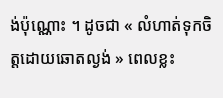ង់ប៉ុណ្ណោះ ។ ដូចជា « លំហាត់ទុកចិត្តដោយឆោតល្ងង់ » ពេលខ្លះ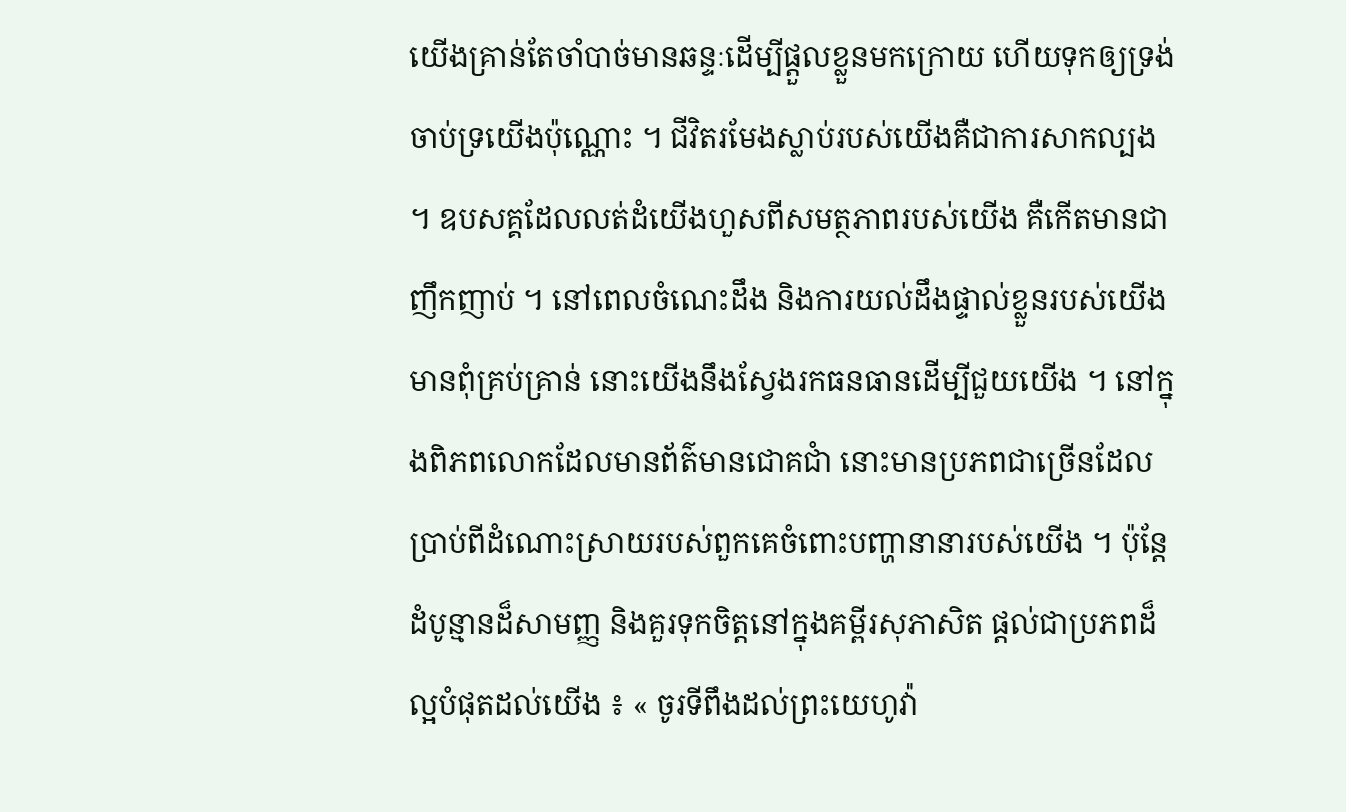យើងគ្រាន់តែចាំបាច់មានឆន្ទៈដើម្បីផ្ដួលខ្លួនមកក្រោយ ហើយទុកឲ្យទ្រង់ចាប់ទ្រយើងប៉ុណ្ណោះ ។ ជីវិតរមែងស្លាប់របស់យើងគឺជាការសាកល្បង ។ ឧបសគ្គដែលលត់ដំយើងហួសពីសមត្ថភាពរបស់យើង គឺកើតមានជាញឹកញាប់ ។ នៅពេលចំណេះដឹង និងការយល់ដឹងផ្ទាល់ខ្លួនរបស់យើង មានពុំគ្រប់គ្រាន់ នោះយើងនឹងស្វែងរកធនធានដើម្បីជួយយើង ។ នៅក្នុងពិភពលោកដែលមានព័ត៌មានជោគជាំ នោះមានប្រភពជាច្រើនដែលប្រាប់ពីដំណោះស្រាយរបស់ពួកគេចំពោះបញ្ហានានារបស់យើង ។ ប៉ុន្ដែ ដំបូន្មានដ៏សាមញ្ញ និងគួរទុកចិត្តនៅក្នុងគម្ពីរសុភាសិត ផ្ដល់ជាប្រភពដ៏ល្អបំផុតដល់យើង ៖ « ចូរទីពឹងដល់ព្រះយេហូវ៉ា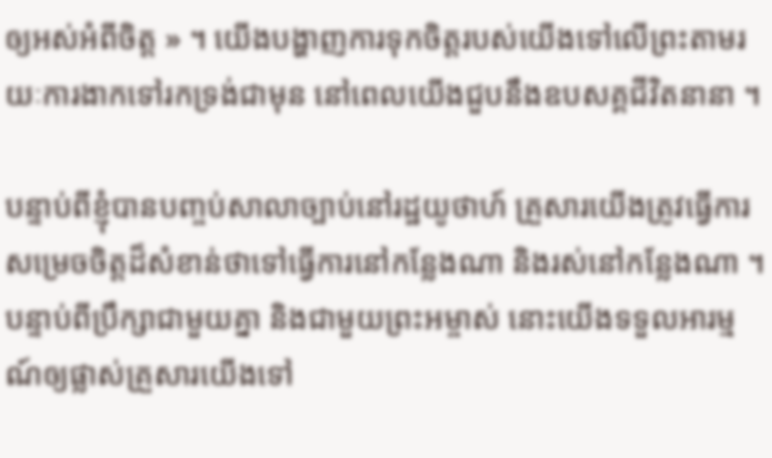ឲ្យអស់អំពីចិត្ត » ។ យើងបង្ហាញការទុកចិត្តរបស់យើងទៅលើព្រះតាមរយៈការងាកទៅរកទ្រង់ជាមុន នៅពេលយើងជួបនឹងឧបសគ្គជីវិតនានា ។

បន្ទាប់ពីខ្ញុំបានបញ្ចប់សាលាច្បាប់នៅរដ្ឋយូថាហ៍ គ្រួសារយើងត្រូវធ្វើការសម្រេចចិត្តដ៏សំខាន់ថាទៅធ្វើការនៅកន្លែងណា និងរស់នៅកន្លែងណា ។ បន្ទាប់ពីប្រឹក្សាជាមួយគ្នា និងជាមួយព្រះអម្ចាស់ នោះយើងទទួលអារម្មណ៍ឲ្យផ្លាស់គ្រួសារយើងទៅ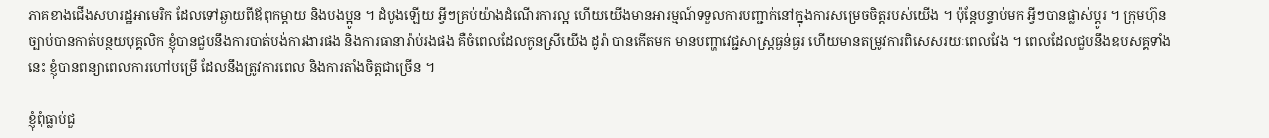ភាគខាងជើងសហរដ្ឋអាមេរិក ដែលទៅឆ្ងាយពីឪពុកម្ដាយ និងបងប្អូន ។ ដំបូងឡើយ អ្វីៗគ្រប់យ៉ាងដំណើរការល្អ ហើយយើងមានអារម្មណ៍ទទួលការបញ្ជាក់នៅក្នុងការសម្រេចចិត្តរបស់យើង ។ ប៉ុន្តែបន្ទាប់មក អ្វីៗបានផ្លាស់ប្ដូរ ។ ក្រុមហ៊ុនច្បាប់បានកាត់បន្ថយបុគ្គលិក ខ្ញុំបានជួបនឹងការបាត់បង់ការងារផង និងការធានារ៉ាប់រងផង គឺចំពេលដែលកូនស្រីយើង ដូរ៉ា បានកើតមក មានបញ្ហាវេជ្ជសាស្ត្រធ្ងន់ធ្ងរ ហើយមានតម្រូវការពិសេសរយៈពេលវែង ។ ពេលដែលជួបនឹងឧបសគ្គទាំងនេះ ខ្ញុំបានពន្យាពេលការហៅបម្រើ ដែលនឹងត្រូវការពេល និងការតាំងចិត្តជាច្រើន ។

ខ្ញុំពុំធ្លាប់ជួ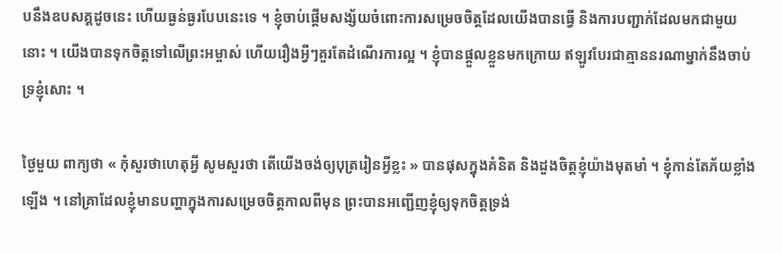បនឹងឧបសគ្គដូចនេះ ហើយធ្ងន់ធ្ងរបែបនេះទេ ។ ខ្ញុំចាប់ផ្ដើមសង្ស័យចំពោះការសម្រេចចិត្តដែលយើងបានធ្វើ និងការបញ្ជាក់ដែលមកជាមួយនោះ ។ យើងបានទុកចិត្តទៅលើព្រះអម្ចាស់ ហើយរឿងអ្វីៗគួរតែដំណើរការល្អ ។ ខ្ញុំបានផ្ដួលខ្លួនមកក្រោយ ឥឡូវបែរជាគ្មាននរណាម្នាក់នឹងចាប់ទ្រខ្ញុំសោះ ។

ថ្ងៃមួយ ពាក្យថា « កុំសួរថាហេតុអ្វី សូមសួរថា តើយើងចង់ឲ្យបុត្ររៀនអ្វីខ្លះ » បានផុសក្នុងគំនិត និងដួងចិត្តខ្ញុំយ៉ាងមុតមាំ ។ ខ្ញុំកាន់តែភ័យខ្លាំងឡើង ។ នៅគ្រាដែលខ្ញុំមានបញ្ហាក្នុងការសម្រេចចិត្តកាលពីមុន ព្រះបានអញ្ជើញខ្ញុំឲ្យទុកចិត្តទ្រង់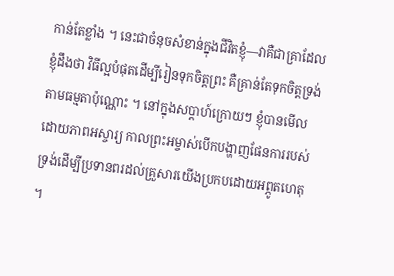កាន់តែខ្លាំង ។ នេះជាចំនុចសំខាន់ក្នុងជីវិតខ្ញុំ—វាគឺជាគ្រាដែលខ្ញុំដឹងថា វិធីល្អបំផុតដើម្បីរៀនទុកចិត្តព្រះ គឺគ្រាន់តែទុកចិត្តទ្រង់តាមធម្មតាប៉ុណ្ណោះ ។ នៅក្នុងសប្ដាហ៍ក្រោយៗ ខ្ញុំបានមើលដោយភាពអស្ចារ្យ កាលព្រះអម្ចាស់បើកបង្ហាញផែនការរបស់ទ្រង់ដើម្បីប្រទានពរដល់គ្រួសារយើងប្រកបដោយអព្ភូតហេតុ ។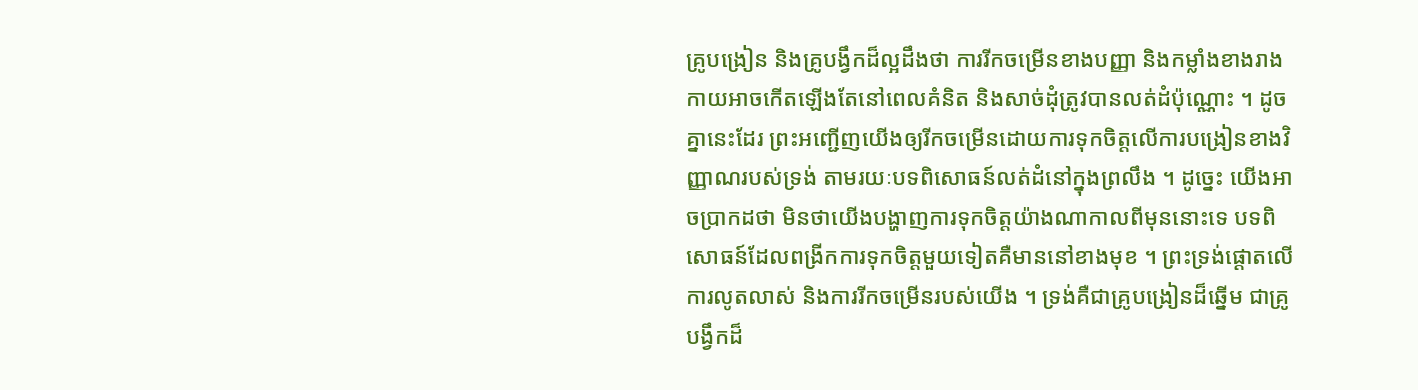គ្រូបង្រៀន និងគ្រូបង្វឹកដ៏ល្អដឹងថា ការរីកចម្រើនខាងបញ្ញា និងកម្លាំងខាងរាងកាយអាចកើតឡើងតែនៅពេលគំនិត និងសាច់ដុំត្រូវបានលត់ដំប៉ុណ្ណោះ ។ ដូចគ្នានេះដែរ ព្រះអញ្ជើញយើងឲ្យរីកចម្រើនដោយការទុកចិត្តលើការបង្រៀនខាងវិញ្ញាណរបស់ទ្រង់ តាមរយៈបទពិសោធន៍លត់ដំនៅក្នុងព្រលឹង ។ ដូច្នេះ យើងអាចប្រាកដថា មិនថាយើងបង្ហាញការទុកចិត្តយ៉ាងណាកាលពីមុននោះទេ បទពិសោធន៍ដែលពង្រីកការទុកចិត្តមួយទៀតគឺមាននៅខាងមុខ ។ ព្រះទ្រង់ផ្ដោតលើការលូតលាស់ និងការរីកចម្រើនរបស់យើង ។ ទ្រង់គឺជាគ្រូបង្រៀនដ៏ឆ្នើម ជាគ្រូបង្វឹកដ៏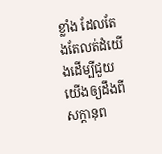ខ្លាំង ដែលតែងតែលត់ដំយើងដើម្បីជួយយើងឲ្យដឹងពីសក្តានុព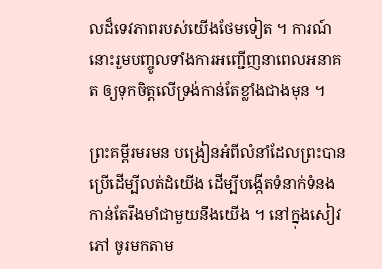លដ៏ទេវភាពរបស់យើងថែមទៀត ។ ការណ៍នោះរួមបញ្ចូលទាំងការអញ្ជើញនាពេលអនាគត ឲ្យទុកចិត្តលើទ្រង់កាន់តែខ្លាំងជាងមុន ។

ព្រះគម្ពីរមរមន បង្រៀនអំពីលំនាំដែលព្រះបានប្រើដើម្បីលត់ដំយើង ដើម្បីបង្កើតទំនាក់ទំនងកាន់តែរឹងមាំជាមួយនឹងយើង ។ នៅក្នុងសៀវភៅ ចូរមកតាម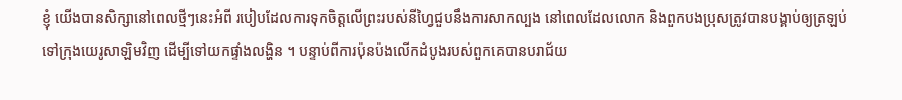ខ្ញុំ យើងបានសិក្សានៅពេលថ្មីៗនេះអំពី របៀបដែលការទុកចិត្តលើព្រះរបស់នីហ្វៃជួបនឹងការសាកល្បង នៅពេលដែលលោក និងពួកបងប្រុសត្រូវបានបង្គាប់ឲ្យត្រឡប់ទៅក្រុងយេរូសាឡិមវិញ ដើម្បីទៅយកផ្ទាំងលង្ហិន ។ បន្ទាប់ពីការប៉ុនប៉ងលើកដំបូងរបស់ពួកគេបានបរាជ័យ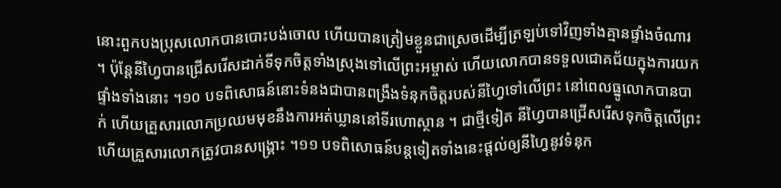នោះពួកបងប្រុសលោកបានបោះបង់ចោល ហើយបានត្រៀមខ្លួនជាស្រេចដើម្បីត្រឡប់ទៅវិញទាំងគ្មានផ្ទាំងចំណារ ។ ប៉ុន្ដែនីហ្វៃបានជ្រើសរើសដាក់ទីទុកចិត្តទាំងស្រុងទៅលើព្រះអម្ចាស់ ហើយលោកបានទទួលជោគជ័យក្នុងការយកផ្ទាំងទាំងនោះ ។១០ បទពិសោធន៍នោះទំនងជាបានពង្រឹងទំនុកចិត្តរបស់នីហ្វៃទៅលើព្រះ នៅពេលធ្នូលោកបានបាក់ ហើយគ្រួសារលោកប្រឈមមុខនឹងការអត់ឃ្លាននៅទីរហោស្ថាន ។ ជាថ្មីទៀត នីហ្វៃបានជ្រើសរើសទុកចិត្តលើព្រះ ហើយគ្រួសារលោកត្រូវបានសង្គ្រោះ ។១១ បទពិសោធន៍បន្ដទៀតទាំងនេះផ្ដល់ឲ្យនីហ្វៃនូវទំនុក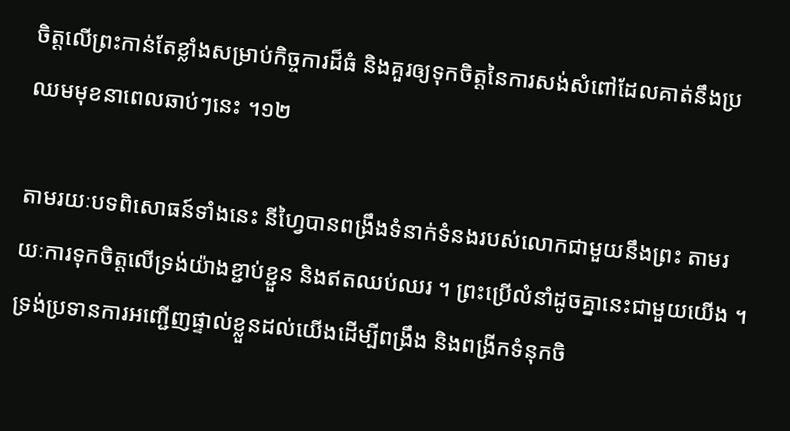ចិត្តលើព្រះកាន់តែខ្លាំងសម្រាប់កិច្ចការដ៏ធំ និងគួរឲ្យទុកចិត្តនៃការសង់សំពៅដែលគាត់នឹងប្រឈមមុខនាពេលឆាប់ៗនេះ ។១២

តាមរយៈបទពិសោធន៍ទាំងនេះ នីហ្វៃបានពង្រឹងទំនាក់ទំនងរបស់លោកជាមួយនឹងព្រះ តាមរយៈការទុកចិត្តលើទ្រង់យ៉ាងខ្ជាប់ខ្ជួន និងឥតឈប់ឈរ ។ ព្រះប្រើលំនាំដូចគ្នានេះជាមួយយើង ។ ទ្រង់ប្រទានការអញ្ជើញផ្ទាល់ខ្លួនដល់យើងដើម្បីពង្រឹង និងពង្រីកទំនុកចិ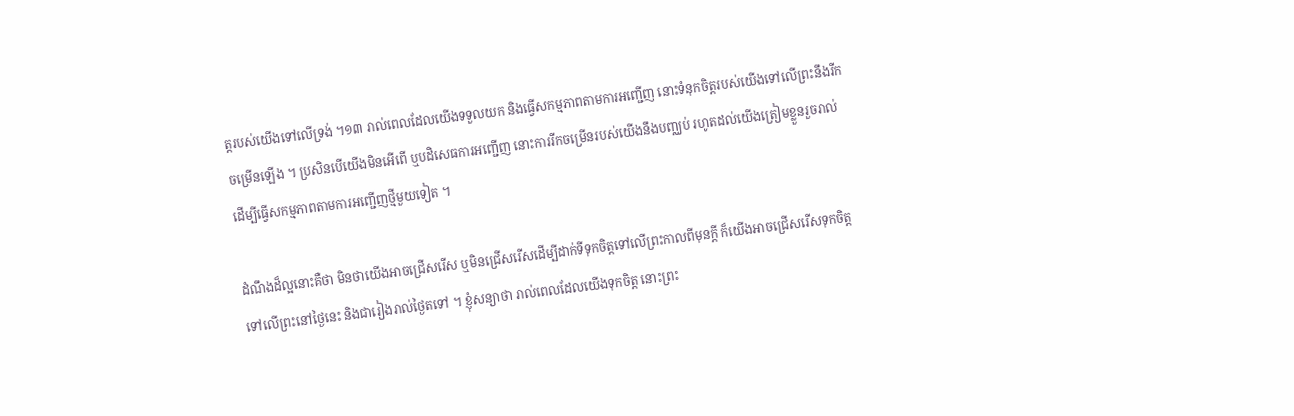ត្តរបស់យើងទៅលើទ្រង់ ។១៣ រាល់ពេលដែលយើងទទួលយក និងធ្វើសកម្មភាពតាមការអញ្ជើញ នោះទំនុកចិត្តរបស់យើងទៅលើព្រះនឹងរីកចម្រើនឡើង ។ ប្រសិនបើយើងមិនអើពើ ឬបដិសេធការអញ្ជើញ នោះការរីកចម្រើនរបស់យើងនឹងបញ្ឈប់ រហូតដល់យើងត្រៀមខ្លួនរួចរាល់ដើម្បីធ្វើសកម្មភាពតាមការអញ្ជើញថ្មីមួយទៀត ។

ដំណឹងដ៏ល្អនោះគឺថា មិនថាយើងអាចជ្រើសរើស ឬមិនជ្រើសរើសដើម្បីដាក់ទីទុកចិត្តទៅលើព្រះកាលពីមុនក្ដី ក៏យើងអាចជ្រើសរើសទុកចិត្តទៅលើព្រះនៅថ្ងៃនេះ និងជារៀងរាល់ថ្ងៃតទៅ ។ ខ្ញុំសន្យាថា រាល់ពេលដែលយើងទុកចិត្ត នោះព្រះ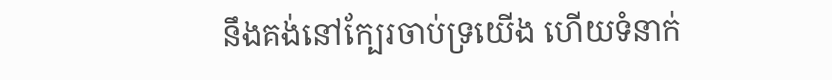នឹងគង់នៅក្បែរចាប់ទ្រយើង ហើយទំនាក់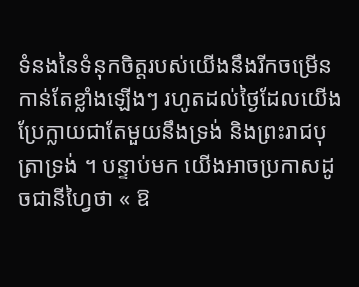ទំនងនៃទំនុកចិត្តរបស់យើងនឹងរីកចម្រើនកាន់តែខ្លាំងឡើងៗ រហូតដល់ថ្ងៃដែលយើងប្រែក្លាយជាតែមួយនឹងទ្រង់ និងព្រះរាជបុត្រាទ្រង់ ។ បន្ទាប់មក យើងអាចប្រកាសដូចជានីហ្វៃថា « ឱ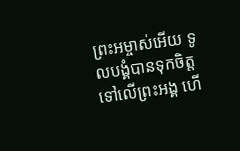ព្រះអម្ចាស់អើយ ទូលបង្គំបានទុកចិត្តទៅលើព្រះអង្គ ហើ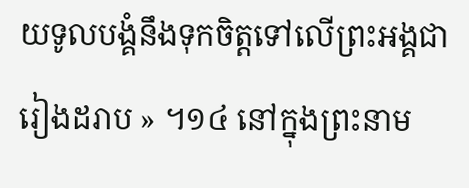យទូលបង្គំនឹងទុកចិត្តទៅលើព្រះអង្គជារៀងដរាប » ។១៤ នៅក្នុងព្រះនាម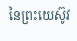នៃព្រះយេស៊ូវ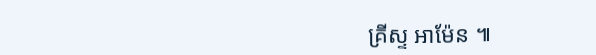គ្រីស្ទ អាម៉ែន ៕